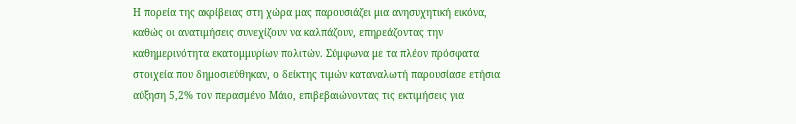Η πορεία της ακρίβειας στη χώρα μας παρουσιάζει μια ανησυχητική εικόνα, καθώς οι ανατιμήσεις συνεχίζουν να καλπάζουν, επηρεάζοντας την καθημερινότητα εκατομμυρίων πολιτών. Σύμφωνα με τα πλέον πρόσφατα στοιχεία που δημοσιεύθηκαν, ο δείκτης τιμών καταναλωτή παρουσίασε ετήσια αύξηση 5,2% τον περασμένο Μάιο, επιβεβαιώνοντας τις εκτιμήσεις για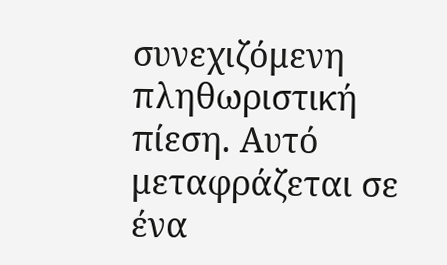συνεχιζόμενη πληθωριστική πίεση. Αυτό μεταφράζεται σε ένα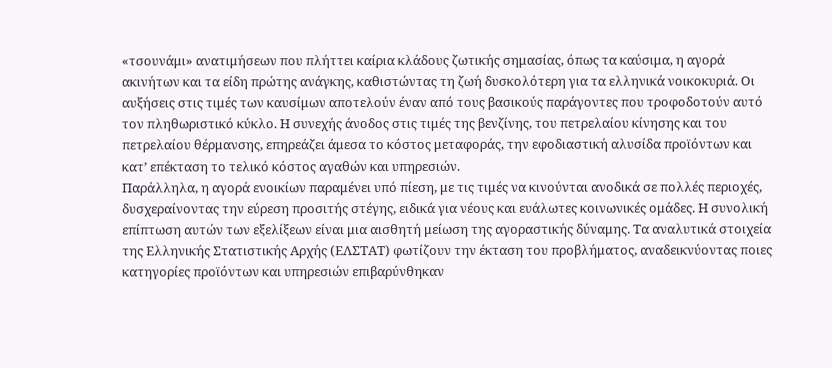«τσουνάμι» ανατιμήσεων που πλήττει καίρια κλάδους ζωτικής σημασίας, όπως τα καύσιμα, η αγορά ακινήτων και τα είδη πρώτης ανάγκης, καθιστώντας τη ζωή δυσκολότερη για τα ελληνικά νοικοκυριά. Οι αυξήσεις στις τιμές των καυσίμων αποτελούν έναν από τους βασικούς παράγοντες που τροφοδοτούν αυτό τον πληθωριστικό κύκλο. Η συνεχής άνοδος στις τιμές της βενζίνης, του πετρελαίου κίνησης και του πετρελαίου θέρμανσης, επηρεάζει άμεσα το κόστος μεταφοράς, την εφοδιαστική αλυσίδα προϊόντων και κατ’ επέκταση το τελικό κόστος αγαθών και υπηρεσιών.
Παράλληλα, η αγορά ενοικίων παραμένει υπό πίεση, με τις τιμές να κινούνται ανοδικά σε πολλές περιοχές, δυσχεραίνοντας την εύρεση προσιτής στέγης, ειδικά για νέους και ευάλωτες κοινωνικές ομάδες. Η συνολική επίπτωση αυτών των εξελίξεων είναι μια αισθητή μείωση της αγοραστικής δύναμης. Τα αναλυτικά στοιχεία της Ελληνικής Στατιστικής Αρχής (ΕΛΣΤΑΤ) φωτίζουν την έκταση του προβλήματος, αναδεικνύοντας ποιες κατηγορίες προϊόντων και υπηρεσιών επιβαρύνθηκαν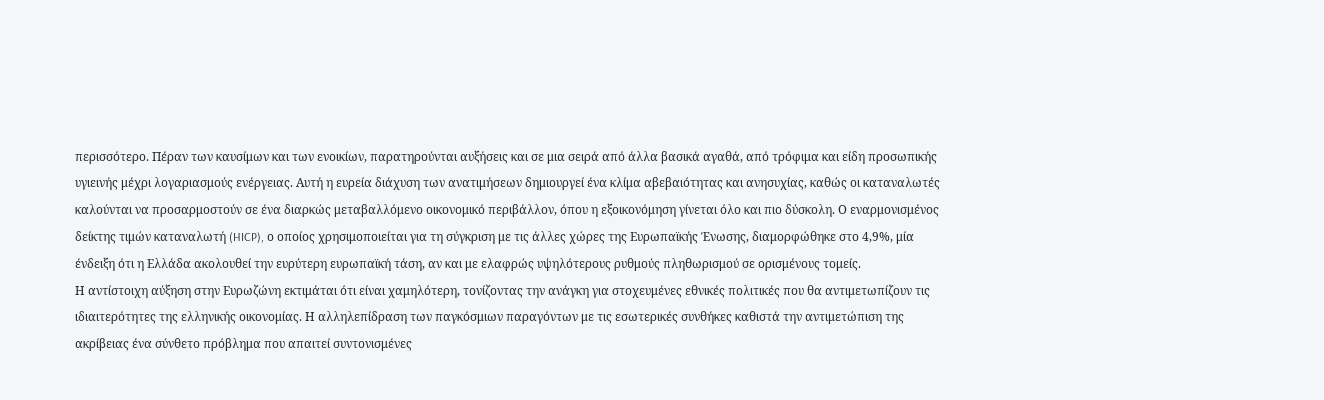περισσότερο. Πέραν των καυσίμων και των ενοικίων, παρατηρούνται αυξήσεις και σε μια σειρά από άλλα βασικά αγαθά, από τρόφιμα και είδη προσωπικής υγιεινής μέχρι λογαριασμούς ενέργειας. Αυτή η ευρεία διάχυση των ανατιμήσεων δημιουργεί ένα κλίμα αβεβαιότητας και ανησυχίας, καθώς οι καταναλωτές καλούνται να προσαρμοστούν σε ένα διαρκώς μεταβαλλόμενο οικονομικό περιβάλλον, όπου η εξοικονόμηση γίνεται όλο και πιο δύσκολη. Ο εναρμονισμένος δείκτης τιμών καταναλωτή (HICP), ο οποίος χρησιμοποιείται για τη σύγκριση με τις άλλες χώρες της Ευρωπαϊκής Ένωσης, διαμορφώθηκε στο 4,9%, μία ένδειξη ότι η Ελλάδα ακολουθεί την ευρύτερη ευρωπαϊκή τάση, αν και με ελαφρώς υψηλότερους ρυθμούς πληθωρισμού σε ορισμένους τομείς.
Η αντίστοιχη αύξηση στην Ευρωζώνη εκτιμάται ότι είναι χαμηλότερη, τονίζοντας την ανάγκη για στοχευμένες εθνικές πολιτικές που θα αντιμετωπίζουν τις ιδιαιτερότητες της ελληνικής οικονομίας. Η αλληλεπίδραση των παγκόσμιων παραγόντων με τις εσωτερικές συνθήκες καθιστά την αντιμετώπιση της ακρίβειας ένα σύνθετο πρόβλημα που απαιτεί συντονισμένες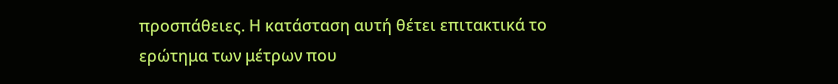προσπάθειες. Η κατάσταση αυτή θέτει επιτακτικά το ερώτημα των μέτρων που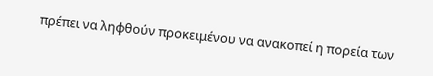πρέπει να ληφθούν προκειμένου να ανακοπεί η πορεία των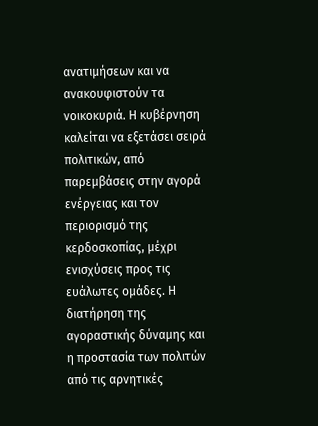ανατιμήσεων και να ανακουφιστούν τα νοικοκυριά. Η κυβέρνηση καλείται να εξετάσει σειρά πολιτικών, από παρεμβάσεις στην αγορά ενέργειας και τον περιορισμό της κερδοσκοπίας, μέχρι ενισχύσεις προς τις ευάλωτες ομάδες. Η διατήρηση της αγοραστικής δύναμης και η προστασία των πολιτών από τις αρνητικές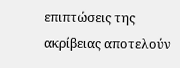επιπτώσεις της ακρίβειας αποτελούν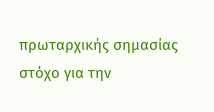πρωταρχικής σημασίας στόχο για την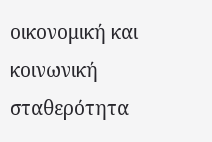οικονομική και κοινωνική σταθερότητα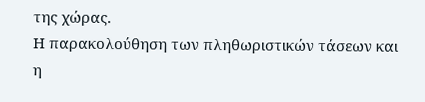της χώρας.
Η παρακολούθηση των πληθωριστικών τάσεων και η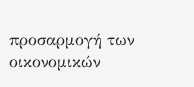προσαρμογή των οικονομικών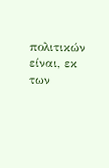πολιτικών είναι, εκ των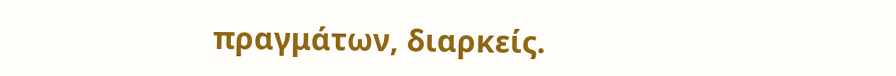πραγμάτων, διαρκείς.